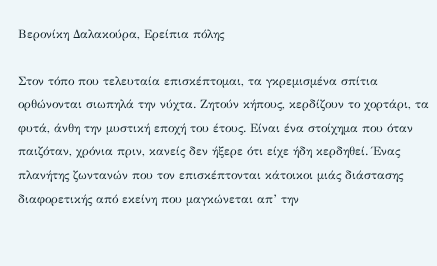Βερονίκη Δαλακούρα, Ερείπια πόλης

Στον τόπο που τελευταία επισκέπτομαι, τα γκρεμισμένα σπίτια ορθώνονται σιωπηλά την νύχτα. Ζητούν κήπους, κερδίζουν το χορτάρι, τα φυτά, άνθη την μυστική εποχή του έτους. Είναι ένα στοίχημα που όταν παιζόταν, χρόνια πριν, κανείς δεν ήξερε ότι είχε ήδη κερδηθεί. Ένας πλανήτης ζωντανών που τον επισκέπτονται κάτοικοι μιάς διάστασης διαφορετικής από εκείνη που μαγκώνεται απ’ την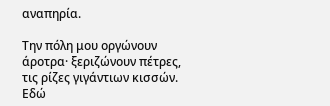αναπηρία.

Την πόλη μου οργώνουν άροτρα· ξεριζώνουν πέτρες, τις ρίζες γιγάντιων κισσών. Εδώ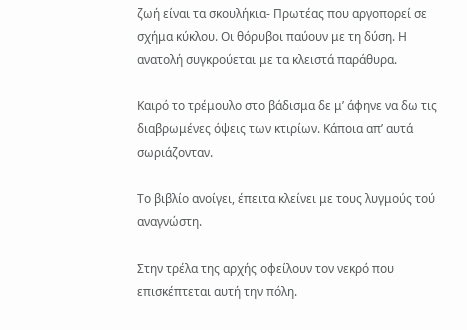ζωή είναι τα σκουλήκια- Πρωτέας που αργοπορεί σε σχήμα κύκλου. Οι θόρυβοι παύουν με τη δύση. Η ανατολή συγκρούεται με τα κλειστά παράθυρα.

Καιρό το τρέμουλο στο βάδισμα δε μ’ άφηνε να δω τις διαβρωμένες όψεις των κτιρίων. Κάποια απ’ αυτά σωριάζονταν.

Το βιβλίο ανοίγει, έπειτα κλείνει με τους λυγμούς τού αναγνώστη.

Στην τρέλα της αρχής οφείλουν τον νεκρό που επισκέπτεται αυτή την πόλη.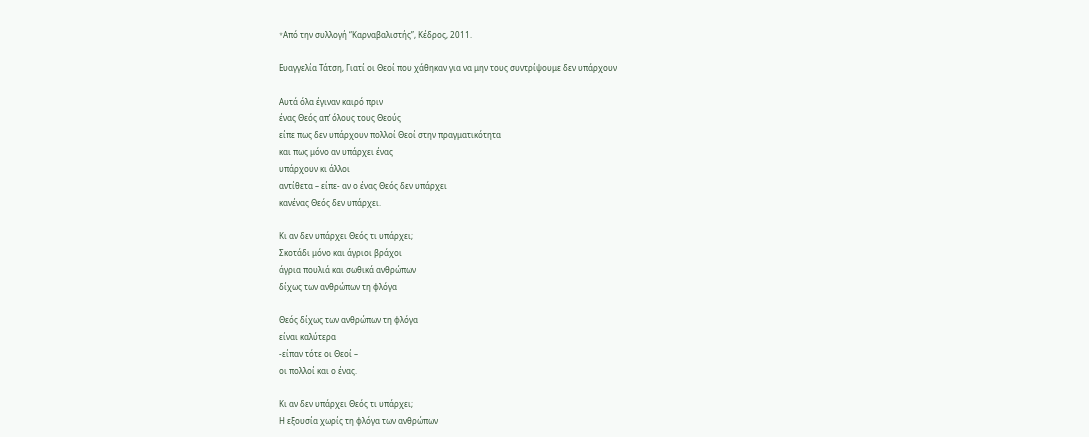*Aπό την συλλογή “Καρναβαλιστής”, Κέδρος, 2011.

Ευαγγελία Τάτση, Γιατί οι Θεοί που χάθηκαν για να μην τους συντρίψουμε δεν υπάρχουν

Αυτά όλα έγιναν καιρό πριν
ένας Θεός απ’ όλους τους Θεούς
είπε πως δεν υπάρχουν πολλοί Θεοί στην πραγματικότητα
και πως μόνο αν υπάρχει ένας
υπάρχουν κι άλλοι
αντίθετα – είπε- αν ο ένας Θεός δεν υπάρχει
κανένας Θεός δεν υπάρχει.

Κι αν δεν υπάρχει Θεός τι υπάρχει;
Σκοτάδι μόνο και άγριοι βράχοι
άγρια πουλιά και σωθικά ανθρώπων
δίχως των ανθρώπων τη φλόγα

Θεός δίχως των ανθρώπων τη φλόγα
είναι καλύτερα
-είπαν τότε οι Θεοί –
οι πολλοί και ο ένας.

Κι αν δεν υπάρχει Θεός τι υπάρχει;
Η εξουσία χωρίς τη φλόγα των ανθρώπων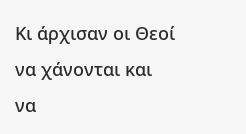Κι άρχισαν οι Θεοί να χάνονται και να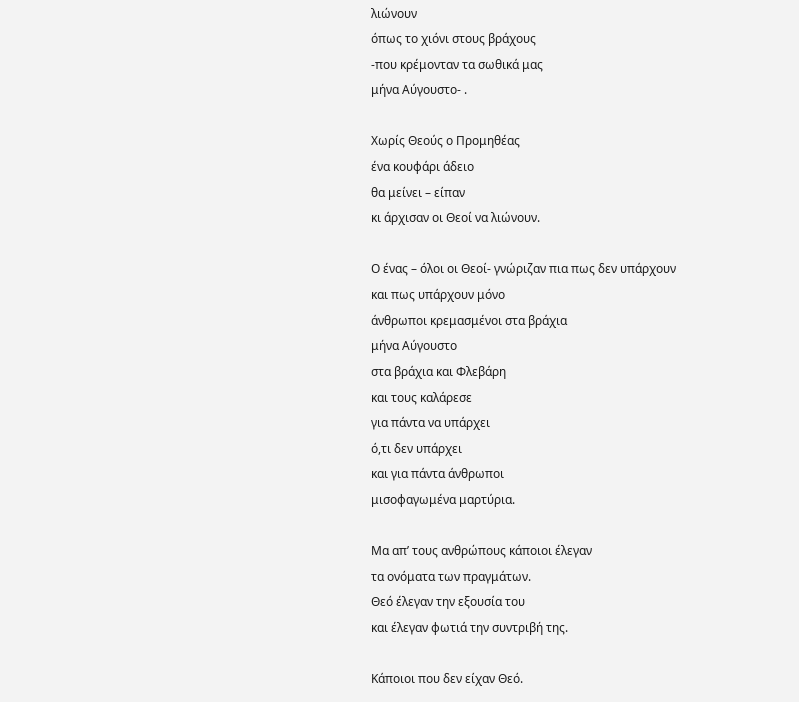λιώνουν
όπως το χιόνι στους βράχους
-που κρέμονταν τα σωθικά μας
μήνα Αύγουστο- .

Χωρίς Θεούς ο Προμηθέας
ένα κουφάρι άδειο
θα μείνει – είπαν
κι άρχισαν οι Θεοί να λιώνουν.

Ο ένας – όλοι οι Θεοί- γνώριζαν πια πως δεν υπάρχουν
και πως υπάρχουν μόνο
άνθρωποι κρεμασμένοι στα βράχια
μήνα Αύγουστο
στα βράχια και Φλεβάρη
και τους καλάρεσε
για πάντα να υπάρχει
ό,τι δεν υπάρχει
και για πάντα άνθρωποι
μισοφαγωμένα μαρτύρια.

Μα απ’ τους ανθρώπους κάποιοι έλεγαν
τα ονόματα των πραγμάτων.
Θεό έλεγαν την εξουσία του
και έλεγαν φωτιά την συντριβή της.

Κάποιοι που δεν είχαν Θεό.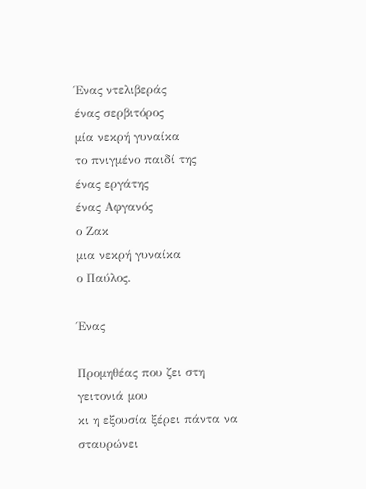Ένας ντελιβεράς
ένας σερβιτόρος
μία νεκρή γυναίκα
το πνιγμένο παιδί της
ένας εργάτης
ένας Αφγανός
ο Ζακ
μια νεκρή γυναίκα
ο Παύλος.

Ένας

Προμηθέας που ζει στη γειτονιά μου
κι η εξουσία ξέρει πάντα να σταυρώνει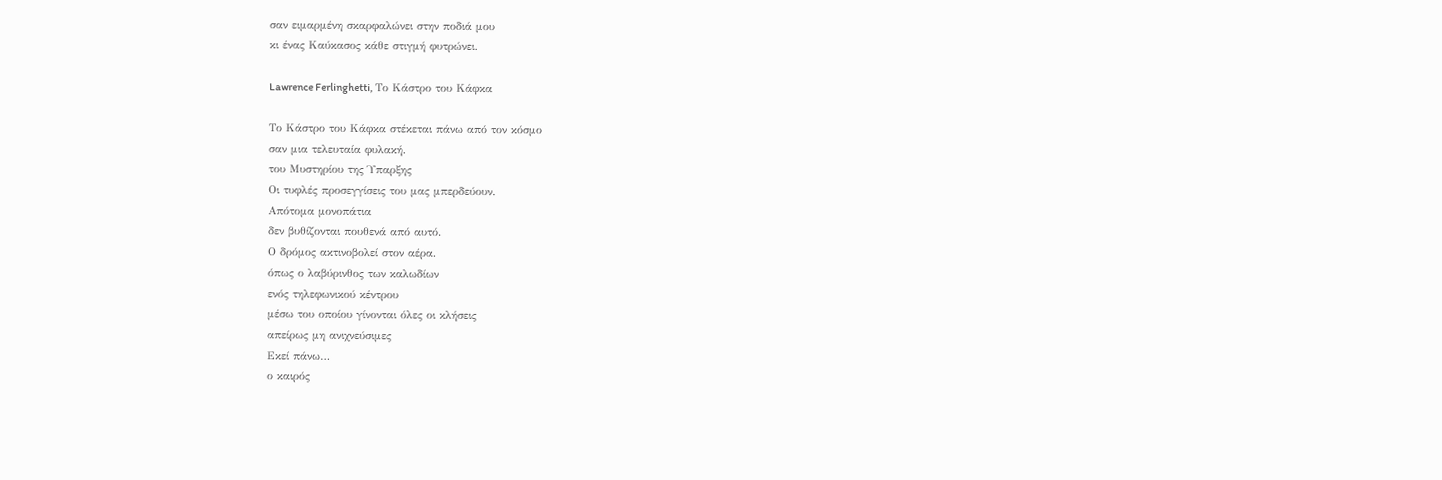σαν ειμαρμένη σκαρφαλώνει στην ποδιά μου
κι ένας Καύκασος κάθε στιγμή φυτρώνει.

Lawrence Ferlinghetti, Το Κάστρο του Κάφκα

Το Κάστρο του Κάφκα στέκεται πάνω από τον κόσμο
σαν μια τελευταία φυλακή.
του Μυστηρίου της Ύπαρξης
Οι τυφλές προσεγγίσεις του μας μπερδεύουν.
Απότομα μονοπάτια
δεν βυθίζονται πουθενά από αυτό.
Ο δρόμος ακτινοβολεί στον αέρα.
όπως ο λαβύρινθος των καλωδίων
ενός τηλεφωνικού κέντρου
μέσω του οποίου γίνονται όλες οι κλήσεις
απείρως μη ανιχνεύσιμες
Εκεί πάνω…
ο καιρός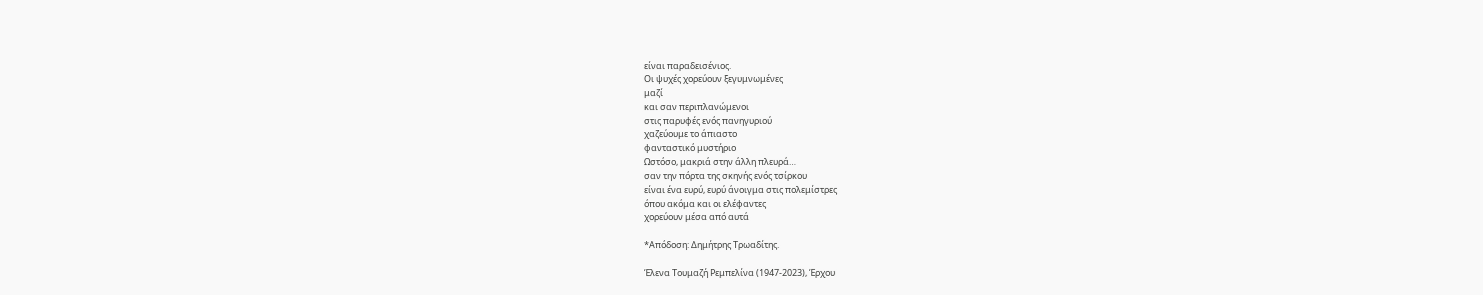είναι παραδεισένιος.
Οι ψυχές χορεύουν ξεγυμνωμένες
μαζί
και σαν περιπλανώμενοι
στις παρυφές ενός πανηγυριού
χαζεύουμε το άπιαστο
φανταστικό μυστήριο
Ωστόσο, μακριά στην άλλη πλευρά…
σαν την πόρτα της σκηνής ενός τσίρκου
είναι ένα ευρύ, ευρύ άνοιγμα στις πολεμίστρες
όπου ακόμα και οι ελέφαντες
χορεύουν μέσα από αυτά

*Απόδοση: Δημήτρης Τρωαδίτης.

Έλενα Τουμαζή Ρεμπελίνα (1947-2023), Έρχου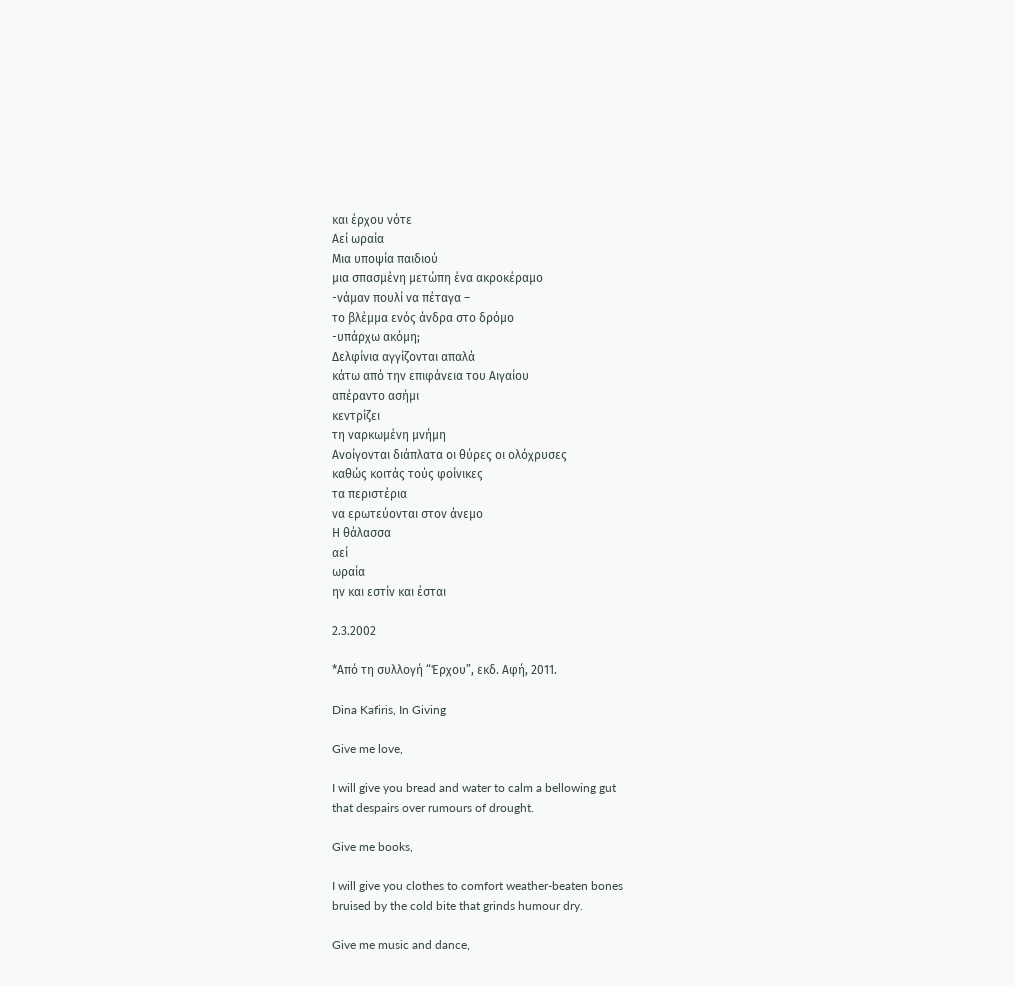και έρχου νότε
Αεί ωραία
Μια υποψία παιδιού
μια σπασμένη μετώπη ένα ακροκέραμο
-νάμαν πουλί να πέταγα –
το βλέμμα ενός άνδρα στο δρόμο
-υπάρχω ακόμη;
Δελφίνια αγγίζονται απαλά
κάτω από την επιφάνεια του Αιγαίου
απέραντο ασήμι
κεντρίζει
τη ναρκωμένη μνήμη
Ανοίγονται διάπλατα οι θύρες οι ολόχρυσες
καθώς κοιτάς τούς φοίνικες
τα περιστέρια
να ερωτεύονται στον άνεμο
Η θάλασσα
αεί
ωραία
ην και εστίν και έσται

2.3.2002

*Από τη συλλογή “Έρχου”, εκδ. Αφή, 2011.

Dina Kafiris, In Giving

Give me love,

I will give you bread and water to calm a bellowing gut
that despairs over rumours of drought.

Give me books,

I will give you clothes to comfort weather-beaten bones
bruised by the cold bite that grinds humour dry.

Give me music and dance,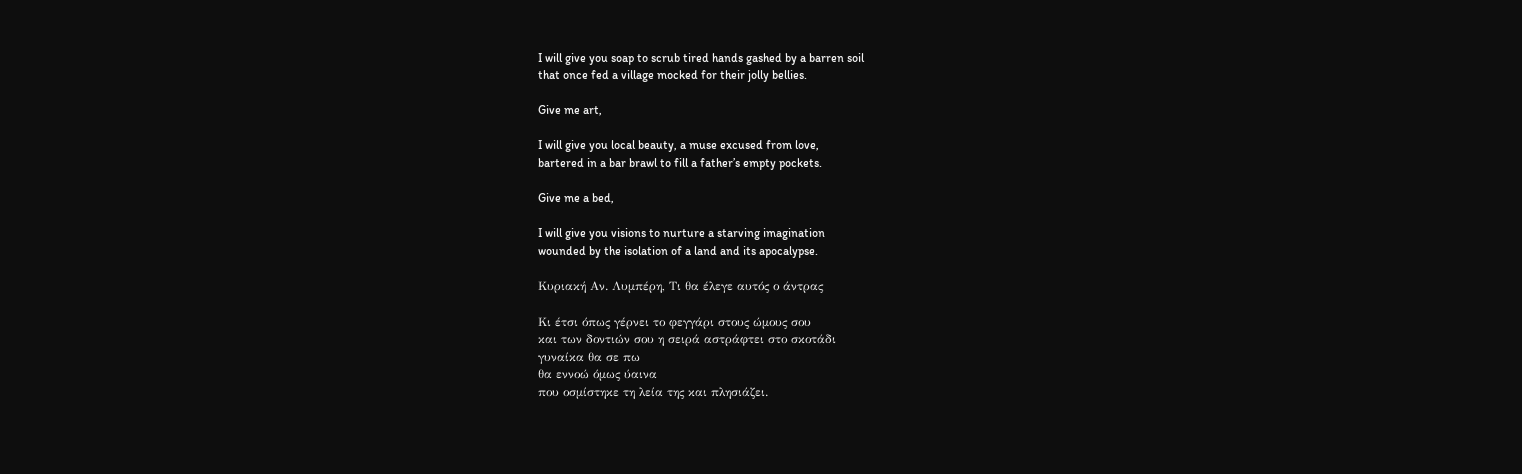I will give you soap to scrub tired hands gashed by a barren soil
that once fed a village mocked for their jolly bellies.

Give me art,

I will give you local beauty, a muse excused from love,
bartered in a bar brawl to fill a father’s empty pockets.

Give me a bed,

I will give you visions to nurture a starving imagination
wounded by the isolation of a land and its apocalypse.

Κυριακή Αν. Λυμπέρη, Τι θα έλεγε αυτός ο άντρας

Κι έτσι όπως γέρνει το φεγγάρι στους ώμους σου
και των δοντιών σου η σειρά αστράφτει στο σκοτάδι
γυναίκα θα σε πω
θα εννοώ όμως ύαινα
που οσμίστηκε τη λεία της και πλησιάζει.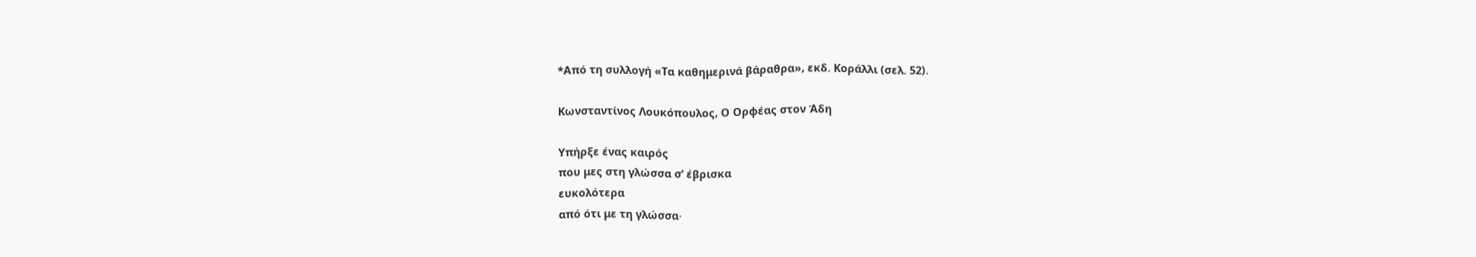*Από τη συλλογή «Τα καθημερινά βάραθρα», εκδ. Κοράλλι (σελ. 52).

Κωνσταντίνος Λουκόπουλος, Ο Ορφέας στον Άδη

Υπήρξε ένας καιρός
που μες στη γλώσσα σ’ έβρισκα
ευκολότερα
από ότι με τη γλώσσα·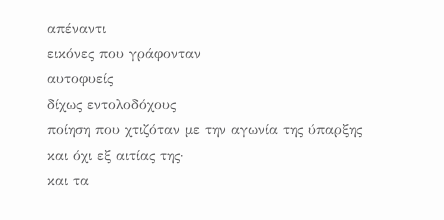απέναντι
εικόνες που γράφονταν
αυτοφυείς
δίχως εντολοδόχους
ποίηση που χτιζόταν με την αγωνία της ύπαρξης
και όχι εξ αιτίας της·
και τα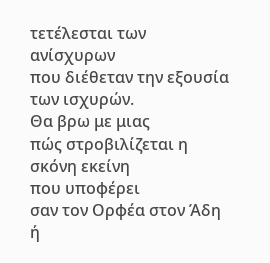τετέλεσται των ανίσχυρων
που διέθεταν την εξουσία
των ισχυρών.
Θα βρω με μιας
πώς στροβιλίζεται η σκόνη εκείνη
που υποφέρει
σαν τον Ορφέα στον Άδη
ή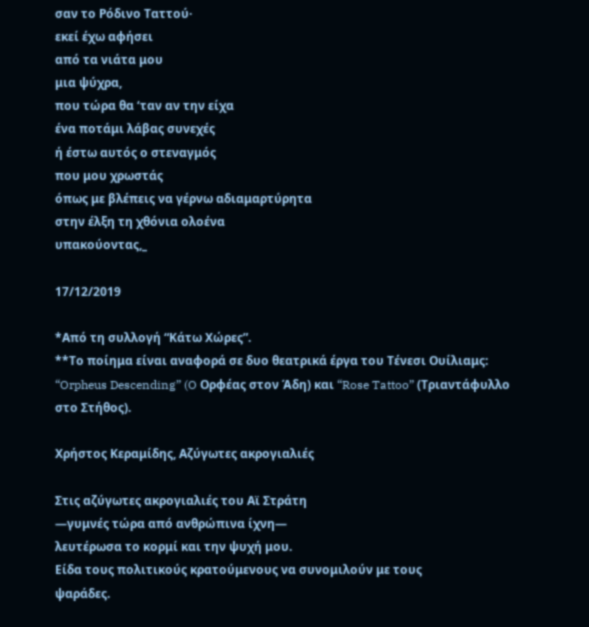σαν το Ρόδινο Ταττού·
εκεί έχω αφήσει
από τα νιάτα μου
μια ψύχρα,
που τώρα θα ‘ταν αν την είχα
ένα ποτάμι λάβας συνεχές
ή έστω αυτός ο στεναγμός
που μου χρωστάς
όπως με βλέπεις να γέρνω αδιαμαρτύρητα
στην έλξη τη χθόνια ολοένα
υπακούοντας,_

17/12/2019

*Από τη συλλογή “Κάτω Χώρες”.
**Το ποίημα είναι αναφορά σε δυο θεατρικά έργα του Τένεσι Ουίλιαμς: “Orpheus Descending” (O Ορφέας στον Άδη) και “Rose Tattoo” (Τριαντάφυλλο στο Στήθος).

Χρήστος Κεραμίδης, Αζύγωτες ακρογιαλιές

Στις αζύγωτες ακρογιαλιές του Αϊ Στράτη
—γυμνές τώρα από ανθρώπινα ίχνη—
λευτέρωσα το κορμί και την ψυχή μου.
Είδα τους πολιτικούς κρατούμενους να συνομιλούν με τους
ψαράδες.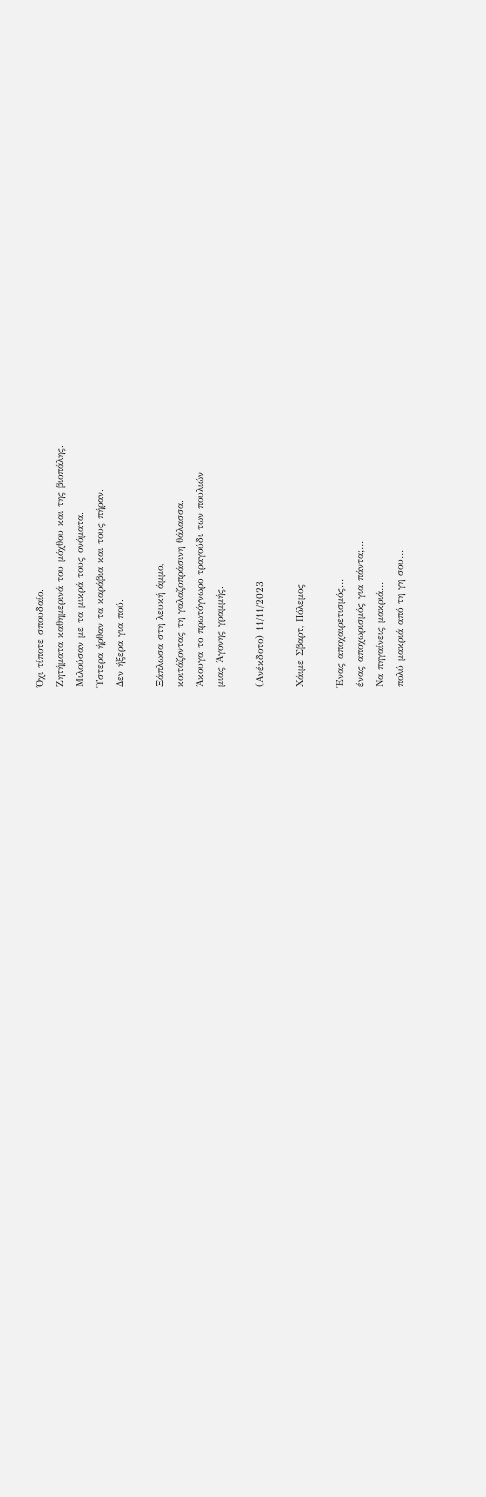Όχι τίποτε σπουδαίο.
Ζητήματα καθημερινά του μόχθου και της βιοπάλης.
Μιλούσαν με τα μικρά τους ονόματα.
Ύστερα ήρθαν τα καράβια και τους πήραν.
Δεν ήξερα για πού.

Ξάπλωσα στη λευκή άμμο,
κοιτάζοντας τη γαλαζοπράσινη θάλασσα.
Άκουγα το πρωτόγνωρο τραγούδι των πουλιών
μιας Άγονης γραμμής.

(Ανέκδοτο) 11/11/2023

Χάιμε Σβαρτ, Πόλεμος

Ένας αποχαιρετισμός…
ένας αποχωρισμός για πάντα;…
Να πηγαίνεις μακριά…
πολύ μακριά από τη γη σου…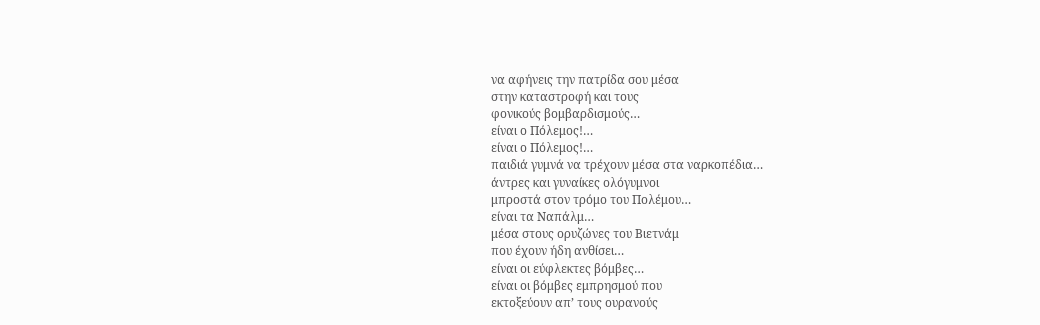να αφήνεις την πατρίδα σου μέσα
στην καταστροφή και τους
φονικούς βομβαρδισμούς…
είναι ο Πόλεμος!…
είναι ο Πόλεμος!…
παιδιά γυμνά να τρέχουν μέσα στα ναρκοπέδια…
άντρες και γυναίκες ολόγυμνοι
μπροστά στον τρόμο του Πολέμου…
είναι τα Ναπάλμ…
μέσα στους ορυζώνες του Βιετνάμ
που έχουν ήδη ανθίσει…
είναι οι εύφλεκτες βόμβες…
είναι οι βόμβες εμπρησμού που
εκτοξεύουν απ’ τους ουρανούς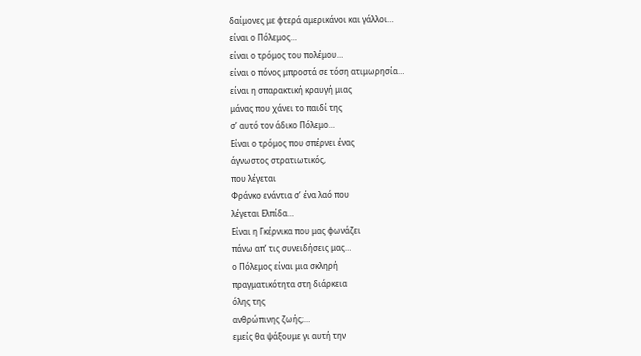δαίμονες με φτερά αμερικάνοι και γάλλοι…
είναι ο Πόλεμος…
είναι ο τρόμος του πολέμου…
είναι ο πόνος μπροστά σε τόση ατιμωρησία…
είναι η σπαρακτική κραυγή μιας
μάνας που χάνει το παιδί της
σ’ αυτό τον άδικο Πόλεμο…
Είναι ο τρόμος που σπέρνει ένας
άγνωστος στρατιωτικός,
που λέγεται
Φράνκο ενάντια σ’ ένα λαό που
λέγεται Ελπίδα…
Είναι η Γκέρνικα που μας φωνάζει
πάνω απ’ τις συνειδήσεις μας…
ο Πόλεμος είναι μια σκληρή
πραγματικότητα στη διάρκεια
όλης της
ανθρώπινης ζωής;…
εμείς θα ψάξουμε γι αυτή την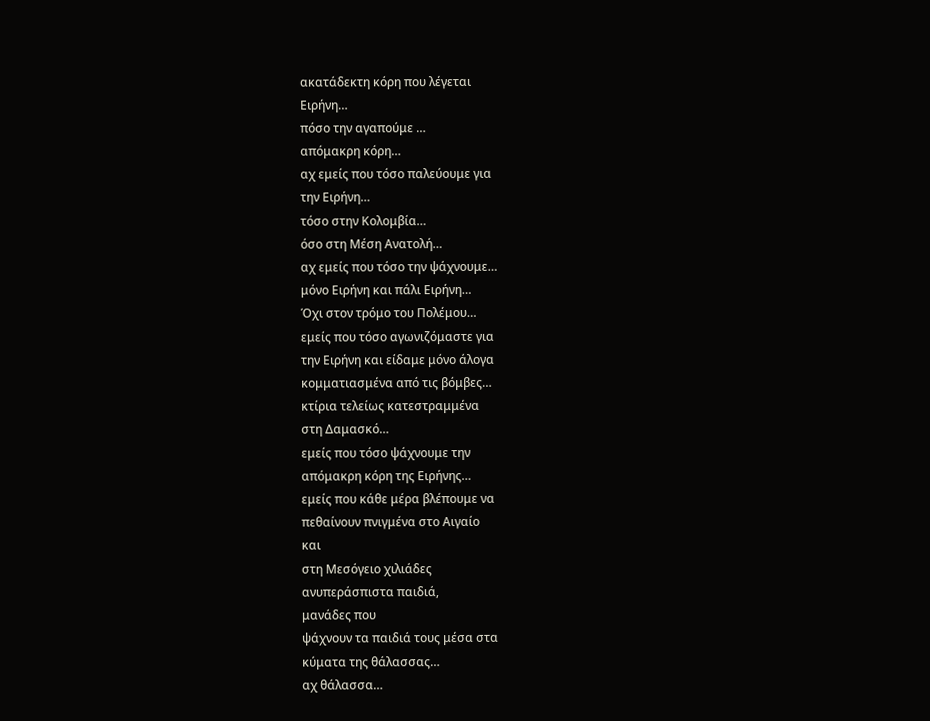ακατάδεκτη κόρη που λέγεται
Ειρήνη…
πόσο την αγαπούμε …
απόμακρη κόρη…
αχ εμείς που τόσο παλεύουμε για
την Ειρήνη…
τόσο στην Κολομβία…
όσο στη Μέση Ανατολή…
αχ εμείς που τόσο την ψάχνουμε…
μόνο Ειρήνη και πάλι Ειρήνη…
Όχι στον τρόμο του Πολέμου…
εμείς που τόσο αγωνιζόμαστε για
την Ειρήνη και είδαμε μόνο άλογα
κομματιασμένα από τις βόμβες…
κτίρια τελείως κατεστραμμένα
στη Δαμασκό…
εμείς που τόσο ψάχνουμε την
απόμακρη κόρη της Ειρήνης…
εμείς που κάθε μέρα βλέπουμε να
πεθαίνουν πνιγμένα στο Αιγαίο
και
στη Μεσόγειο χιλιάδες
ανυπεράσπιστα παιδιά,
μανάδες που
ψάχνουν τα παιδιά τους μέσα στα
κύματα της θάλασσας…
αχ θάλασσα…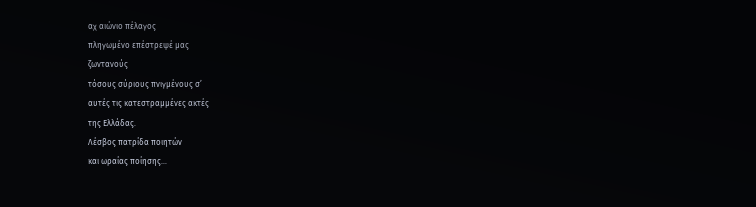αχ αιώνιο πέλαγος
πληγωμένο επέστρεψέ μας
ζωντανούς
τόσους σύριους πνιγμένους σ’
αυτές τις κατεστραμμένες ακτές
της Ελλάδας.
Λέσβος πατρίδα ποιητών
και ωραίας ποίησης…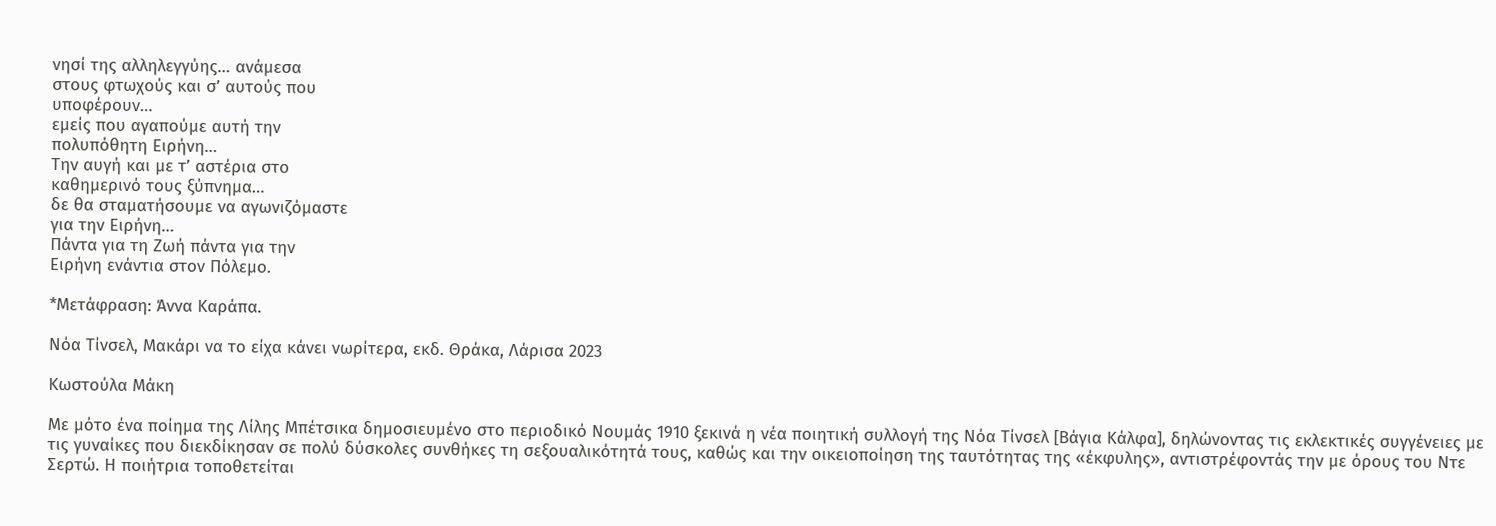νησί της αλληλεγγύης… ανάμεσα
στους φτωχούς και σ’ αυτούς που
υποφέρουν…
εμείς που αγαπούμε αυτή την
πολυπόθητη Ειρήνη…
Την αυγή και με τ’ αστέρια στο
καθημερινό τους ξύπνημα…
δε θα σταματήσουμε να αγωνιζόμαστε
για την Ειρήνη…
Πάντα για τη Ζωή πάντα για την
Ειρήνη ενάντια στον Πόλεμο.

*Μετάφραση: Άννα Καράπα.

Νόα Τίνσελ, Μακάρι να το είχα κάνει νωρίτερα, εκδ. Θράκα, Λάρισα 2023

Κωστούλα Μάκη

Με μότο ένα ποίημα της Λίλης Μπέτσικα δημοσιευμένο στο περιοδικό Νουμάς 1910 ξεκινά η νέα ποιητική συλλογή της Νόα Τίνσελ [Βάγια Κάλφα], δηλώνοντας τις εκλεκτικές συγγένειες με τις γυναίκες που διεκδίκησαν σε πολύ δύσκολες συνθήκες τη σεξουαλικότητά τους, καθώς και την οικειοποίηση της ταυτότητας της «έκφυλης», αντιστρέφοντάς την με όρους του Ντε Σερτώ. Η ποιήτρια τοποθετείται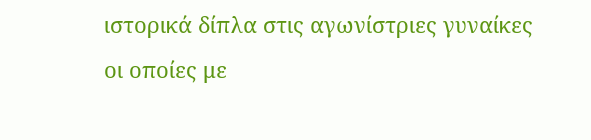ιστορικά δίπλα στις αγωνίστριες γυναίκες οι οποίες με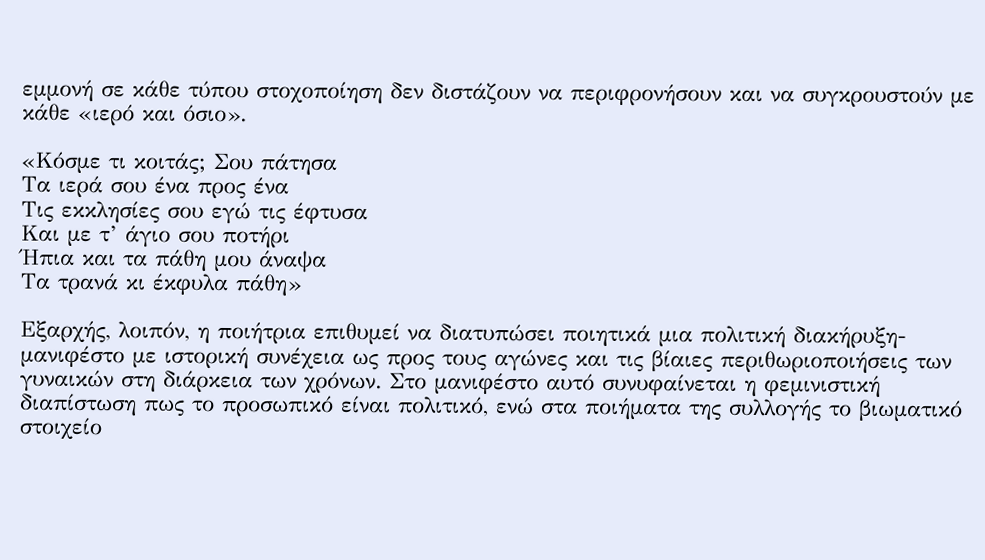εμμονή σε κάθε τύπου στοχοποίηση δεν διστάζουν να περιφρονήσουν και να συγκρουστούν με κάθε «ιερό και όσιο».

«Κόσμε τι κοιτάς; Σου πάτησα
Τα ιερά σου ένα προς ένα
Τις εκκλησίες σου εγώ τις έφτυσα
Και με τ’ άγιο σου ποτήρι
Ήπια και τα πάθη μου άναψα
Τα τρανά κι έκφυλα πάθη»

Εξαρχής, λοιπόν, η ποιήτρια επιθυμεί να διατυπώσει ποιητικά μια πολιτική διακήρυξη-μανιφέστο με ιστορική συνέχεια ως προς τους αγώνες και τις βίαιες περιθωριοποιήσεις των γυναικών στη διάρκεια των χρόνων. Στο μανιφέστο αυτό συνυφαίνεται η φεμινιστική διαπίστωση πως το προσωπικό είναι πολιτικό, ενώ στα ποιήματα της συλλογής το βιωματικό στοιχείο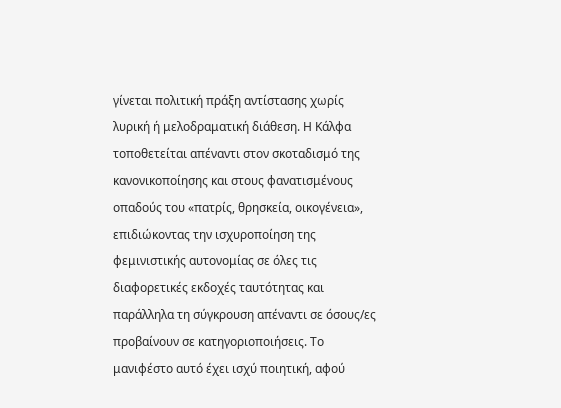γίνεται πολιτική πράξη αντίστασης χωρίς λυρική ή μελοδραματική διάθεση. Η Κάλφα τοποθετείται απέναντι στον σκοταδισμό της κανονικοποίησης και στους φανατισμένους οπαδούς του «πατρίς, θρησκεία, οικογένεια», επιδιώκοντας την ισχυροποίηση της φεμινιστικής αυτονομίας σε όλες τις διαφορετικές εκδοχές ταυτότητας και παράλληλα τη σύγκρουση απέναντι σε όσους/ες προβαίνουν σε κατηγοριοποιήσεις. Το μανιφέστο αυτό έχει ισχύ ποιητική, αφού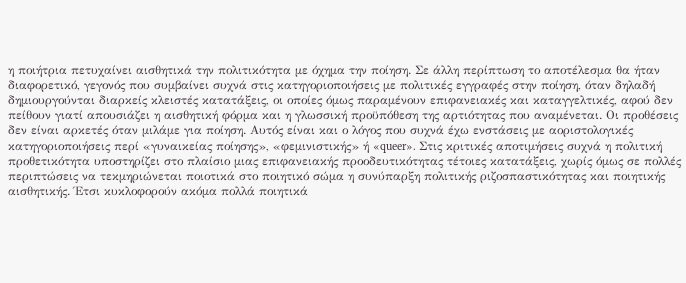η ποιήτρια πετυχαίνει αισθητικά την πολιτικότητα με όχημα την ποίηση. Σε άλλη περίπτωση το αποτέλεσμα θα ήταν διαφορετικό, γεγονός που συμβαίνει συχνά στις κατηγοριοποιήσεις με πολιτικές εγγραφές στην ποίηση, όταν δηλαδή δημιουργούνται διαρκείς κλειστές κατατάξεις, οι οποίες όμως παραμένουν επιφανειακές και καταγγελτικές, αφού δεν πείθουν γιατί απουσιάζει η αισθητική φόρμα και η γλωσσική προϋπόθεση της αρτιότητας που αναμένεται. Οι προθέσεις δεν είναι αρκετές όταν μιλάμε για ποίηση. Αυτός είναι και ο λόγος που συχνά έχω ενστάσεις με αοριστολογικές κατηγοριοποιήσεις περί «γυναικείας ποίησης», «φεμινιστικής» ή «queer». Στις κριτικές αποτιμήσεις συχνά η πολιτική προθετικότητα υποστηρίζει στο πλαίσιο μιας επιφανειακής προοδευτικότητας τέτοιες κατατάξεις, χωρίς όμως σε πολλές περιπτώσεις να τεκμηριώνεται ποιοτικά στο ποιητικό σώμα η συνύπαρξη πολιτικής ριζοσπαστικότητας και ποιητικής αισθητικής. Έτσι κυκλοφορούν ακόμα πολλά ποιητικά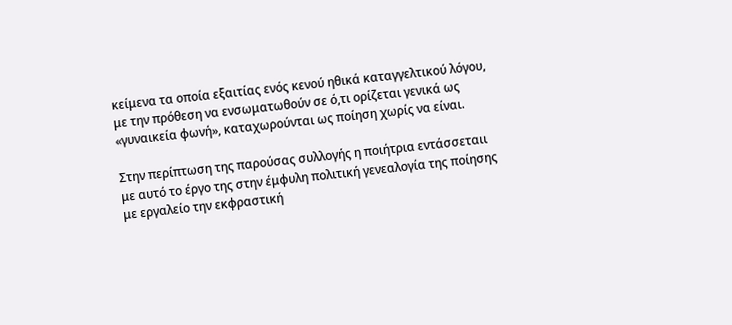κείμενα τα οποία εξαιτίας ενός κενού ηθικά καταγγελτικού λόγου, με την πρόθεση να ενσωματωθούν σε ό,τι ορίζεται γενικά ως «γυναικεία φωνή», καταχωρούνται ως ποίηση χωρίς να είναι.

Στην περίπτωση της παρούσας συλλογής η ποιήτρια εντάσσεταιι με αυτό το έργο της στην έμφυλη πολιτική γενεαλογία της ποίησης με εργαλείο την εκφραστική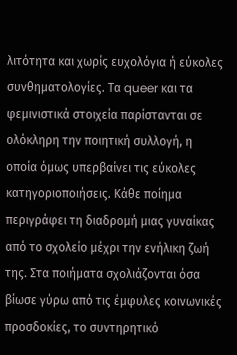λιτότητα και χωρίς ευχολόγια ή εύκολες συνθηματολογίες. Τα queer και τα φεμινιστικά στοιχεία παρίστανται σε ολόκληρη την ποιητική συλλογή, η οποία όμως υπερβαίνει τις εύκολες κατηγοριοποιήσεις. Κάθε ποίημα περιγράφει τη διαδρομή μιας γυναίκας από το σχολείο μέχρι την ενήλικη ζωή της. Στα ποιήματα σχολιάζονται όσα βίωσε γύρω από τις έμφυλες κοινωνικές προσδοκίες, το συντηρητικό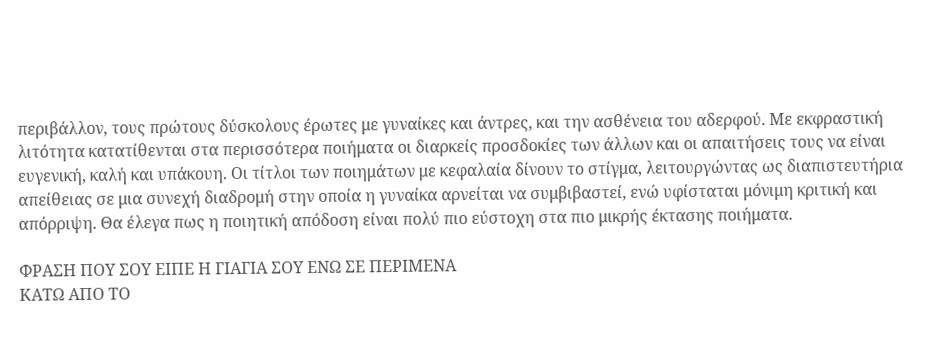περιβάλλον, τους πρώτους δύσκολους έρωτες με γυναίκες και άντρες, και την ασθένεια του αδερφού. Με εκφραστική λιτότητα κατατίθενται στα περισσότερα ποιήματα οι διαρκείς προσδοκίες των άλλων και οι απαιτήσεις τους να είναι ευγενική, καλή και υπάκουη. Οι τίτλοι των ποιημάτων με κεφαλαία δίνουν το στίγμα, λειτουργώντας ως διαπιστευτήρια απείθειας σε μια συνεχή διαδρομή στην οποία η γυναίκα αρνείται να συμβιβαστεί, ενώ υφίσταται μόνιμη κριτική και απόρριψη. Θα έλεγα πως η ποιητική απόδοση είναι πολύ πιο εύστοχη στα πιο μικρής έκτασης ποιήματα.

ΦΡΑΣΗ ΠΟΥ ΣΟΥ ΕΙΠΕ Η ΓΙΑΓΙΑ ΣΟΥ ΕΝΩ ΣΕ ΠΕΡΙΜΕΝΑ
ΚΑΤΩ ΑΠΟ ΤΟ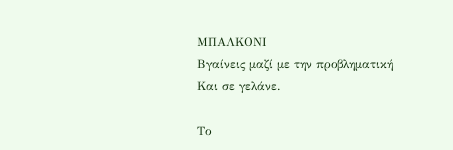ΜΠΑΛΚΟΝΙ
Βγαίνεις μαζί με την προβληματική
Και σε γελάνε.

Το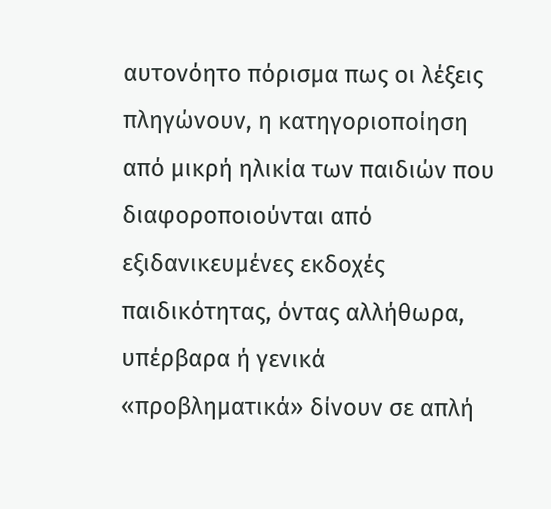αυτονόητο πόρισμα πως οι λέξεις πληγώνουν, η κατηγοριοποίηση από μικρή ηλικία των παιδιών που διαφοροποιούνται από εξιδανικευμένες εκδοχές παιδικότητας, όντας αλλήθωρα, υπέρβαρα ή γενικά «προβληματικά» δίνουν σε απλή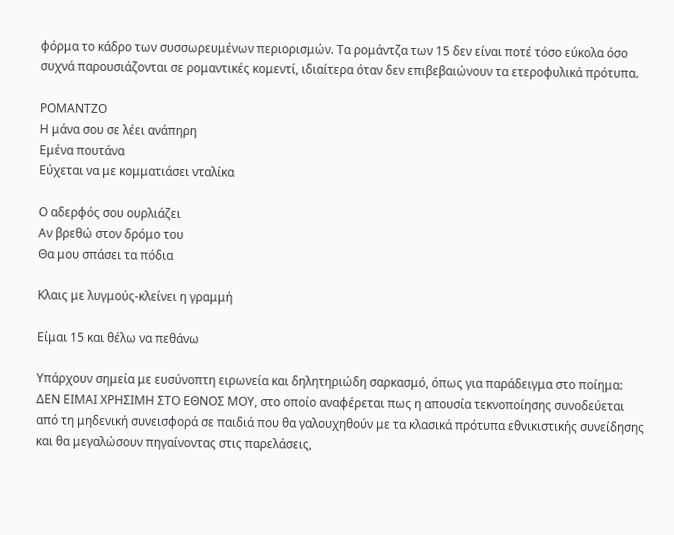φόρμα το κάδρο των συσσωρευμένων περιορισμών. Τα ρομάντζα των 15 δεν είναι ποτέ τόσο εύκολα όσο συχνά παρουσιάζονται σε ρομαντικές κομεντί, ιδιαίτερα όταν δεν επιβεβαιώνουν τα ετεροφυλικά πρότυπα.

ΡΟΜΑΝΤΖΟ
Η μάνα σου σε λέει ανάπηρη
Εμένα πουτάνα
Εύχεται να με κομματιάσει νταλίκα

Ο αδερφός σου ουρλιάζει
Αν βρεθώ στον δρόμο του
Θα μου σπάσει τα πόδια

Κλαις με λυγμούς-κλείνει η γραμμή

Είμαι 15 και θέλω να πεθάνω

Υπάρχουν σημεία με ευσύνοπτη ειρωνεία και δηλητηριώδη σαρκασμό, όπως για παράδειγμα στο ποίημα: ΔΕΝ ΕΙΜΑΙ ΧΡΗΣΙΜΗ ΣΤΟ ΕΘΝΟΣ ΜΟΥ, στο οποίο αναφέρεται πως η απουσία τεκνοποίησης συνοδεύεται από τη μηδενική συνεισφορά σε παιδιά που θα γαλουχηθούν με τα κλασικά πρότυπα εθνικιστικής συνείδησης και θα μεγαλώσουν πηγαίνοντας στις παρελάσεις,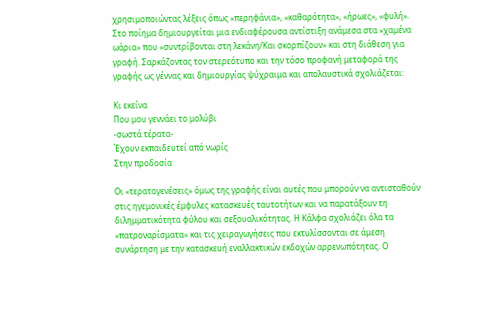χρησιμοποιώντας λέξεις όπως «περηφάνια», «καθαρότητα», «ήρωες», «φυλή». Στο ποίημα δημιουργείται μια ενδιαφέρουσα αντίστιξη ανάμεσα στα «χαμένα ωάρια» που «συντρίβονται στη λεκάνη/Και σκορπίζουν» και στη διάθεση για γραφή. Σαρκάζοντας τον στερεότυπο και την τόσο προφανή μεταφορά της γραφής ως γέννας και δημιουργίας ψύχραιμα και απολαυστικά σχολιάζεται:

Κι εκείνα
Που μου γεννάει το μολύβι
-σωστά τέρατα-
Έχουν εκπαιδευτεί από νωρίς
Στην προδοσία

Οι «τερατογενέσεις» όμως της γραφής είναι αυτές που μπορούν να αντισταθούν στις ηγεμονικές έμφυλες κατασκευές ταυτοτήτων και να παρατάξουν τη διλημματικότητα φύλου και σεξουαλικότητας. Η Κάλφα σχολιάζει όλα τα «πατροναρίσματα» και τις χειραγωγήσεις που εκτυλίσσονται σε άμεση συνάρτηση με την κατασκευή εναλλακτικών εκδοχών αρρενωπότητας. Ο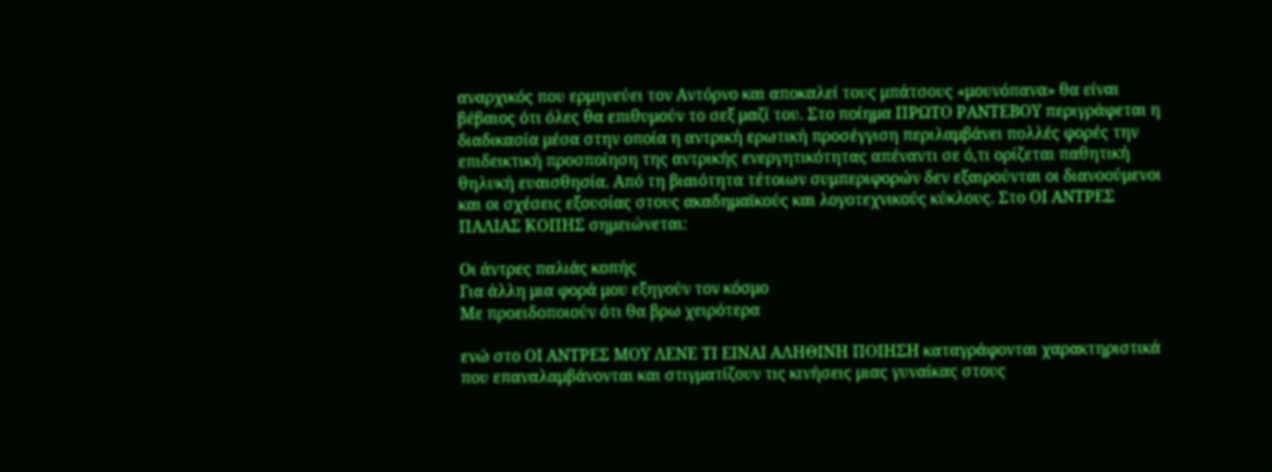αναρχικός που ερμηνεύει τον Αντόρνο και αποκαλεί τους μπάτσους «μουνόπανα» θα είναι βέβαιος ότι όλες θα επιθυμούν το σεξ μαζί του. Στο ποίημα ΠΡΩΤΟ ΡΑΝΤΕΒΟΥ περιγράφεται η διαδικασία μέσα στην οποία η αντρική ερωτική προσέγγιση περιλαμβάνει πολλές φορές την επιδεικτική προσποίηση της αντρικής ενεργητικότητας απέναντι σε ό,τι ορίζεται παθητική θηλυκή ευαισθησία. Από τη βιαιότητα τέτοιων συμπεριφορών δεν εξαιρούνται οι διανοούμενοι και οι σχέσεις εξουσίας στους ακαδημαϊκούς και λογοτεχνικούς κύκλους. Στο ΟΙ ΑΝΤΡΕΣ ΠΑΛΙΑΣ ΚΟΠΗΣ σημειώνεται:

Οι άντρες παλιάς κοπής
Για άλλη μια φορά μου εξηγούν τον κόσμο
Με προειδοποιούν ότι θα βρω χειρότερα

ενώ στο ΟΙ ΑΝΤΡΕΣ ΜΟΥ ΛΕΝΕ ΤΙ ΕΙΝΑΙ ΑΛΗΘΙΝΗ ΠΟΙΗΣΗ καταγράφονται χαρακτηριστικά που επαναλαμβάνονται και στιγματίζουν τις κινήσεις μιας γυναίκας στους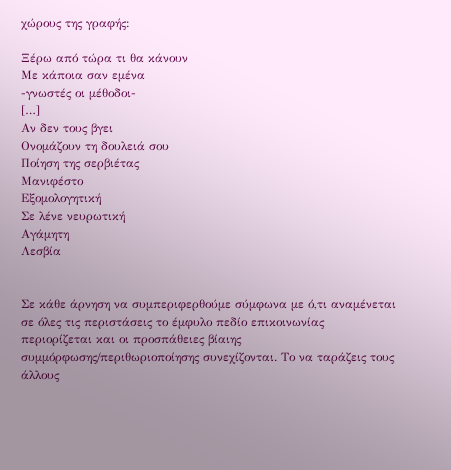χώρους της γραφής:

Ξέρω από τώρα τι θα κάνουν
Με κάποια σαν εμένα
-γνωστές οι μέθοδοι-
[…]
Αν δεν τους βγει
Ονομάζουν τη δουλειά σου
Ποίηση της σερβιέτας
Μανιφέστο
Εξομολογητική
Σε λένε νευρωτική
Αγάμητη
Λεσβία


Σε κάθε άρνηση να συμπεριφερθούμε σύμφωνα με ό,τι αναμένεται σε όλες τις περιστάσεις το έμφυλο πεδίο επικοινωνίας περιορίζεται και οι προσπάθειες βίαιης συμμόρφωσης/περιθωριοποίησης συνεχίζονται. Το να ταράζεις τους άλλους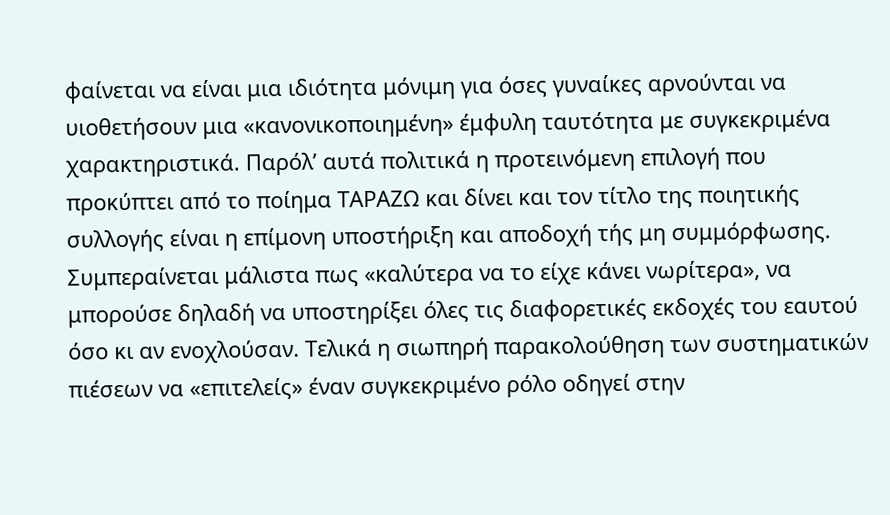φαίνεται να είναι μια ιδιότητα μόνιμη για όσες γυναίκες αρνούνται να υιοθετήσουν μια «κανονικοποιημένη» έμφυλη ταυτότητα με συγκεκριμένα χαρακτηριστικά. Παρόλ’ αυτά πολιτικά η προτεινόμενη επιλογή που προκύπτει από το ποίημα ΤΑΡΑΖΩ και δίνει και τον τίτλο της ποιητικής συλλογής είναι η επίμονη υποστήριξη και αποδοχή τής μη συμμόρφωσης. Συμπεραίνεται μάλιστα πως «καλύτερα να το είχε κάνει νωρίτερα», να μπορούσε δηλαδή να υποστηρίξει όλες τις διαφορετικές εκδοχές του εαυτού όσο κι αν ενοχλούσαν. Τελικά η σιωπηρή παρακολούθηση των συστηματικών πιέσεων να «επιτελείς» έναν συγκεκριμένο ρόλο οδηγεί στην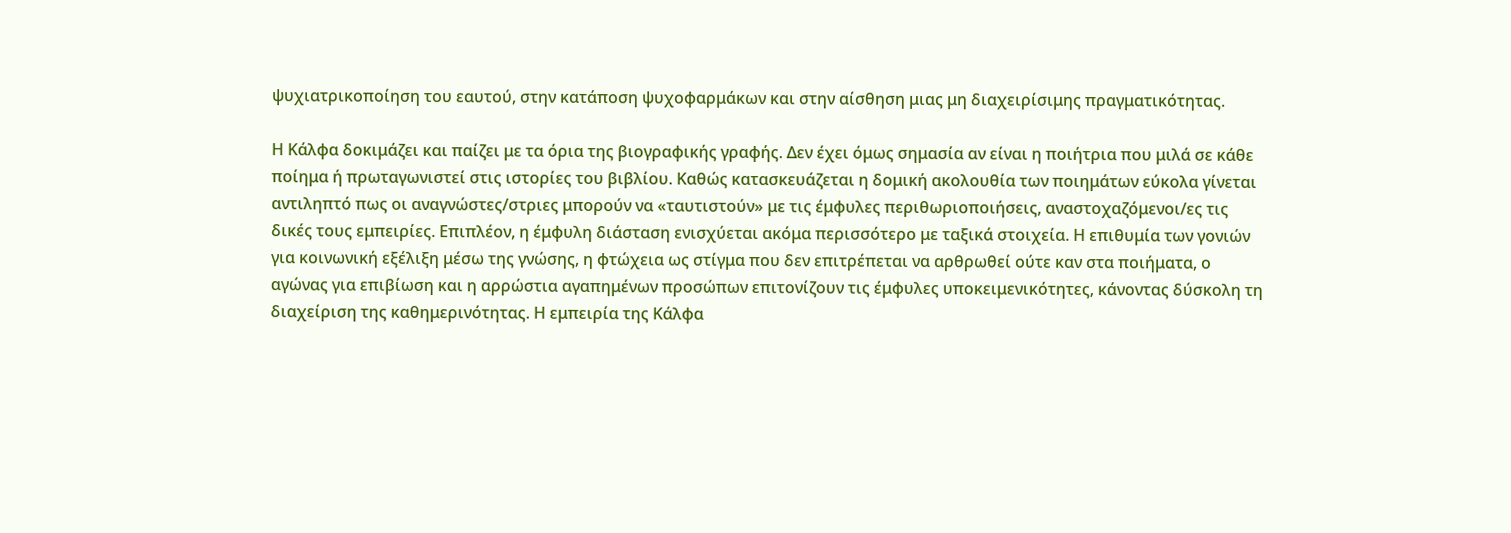ψυχιατρικοποίηση του εαυτού, στην κατάποση ψυχοφαρμάκων και στην αίσθηση μιας μη διαχειρίσιμης πραγματικότητας.

Η Κάλφα δοκιμάζει και παίζει με τα όρια της βιογραφικής γραφής. Δεν έχει όμως σημασία αν είναι η ποιήτρια που μιλά σε κάθε ποίημα ή πρωταγωνιστεί στις ιστορίες του βιβλίου. Καθώς κατασκευάζεται η δομική ακολουθία των ποιημάτων εύκολα γίνεται αντιληπτό πως οι αναγνώστες/στριες μπορούν να «ταυτιστούν» με τις έμφυλες περιθωριοποιήσεις, αναστοχαζόμενοι/ες τις δικές τους εμπειρίες. Επιπλέον, η έμφυλη διάσταση ενισχύεται ακόμα περισσότερο με ταξικά στοιχεία. Η επιθυμία των γονιών για κοινωνική εξέλιξη μέσω της γνώσης, η φτώχεια ως στίγμα που δεν επιτρέπεται να αρθρωθεί ούτε καν στα ποιήματα, ο αγώνας για επιβίωση και η αρρώστια αγαπημένων προσώπων επιτονίζουν τις έμφυλες υποκειμενικότητες, κάνοντας δύσκολη τη διαχείριση της καθημερινότητας. Η εμπειρία της Κάλφα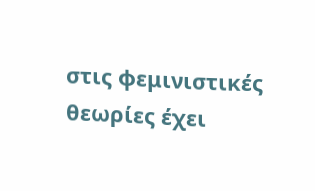στις φεμινιστικές θεωρίες έχει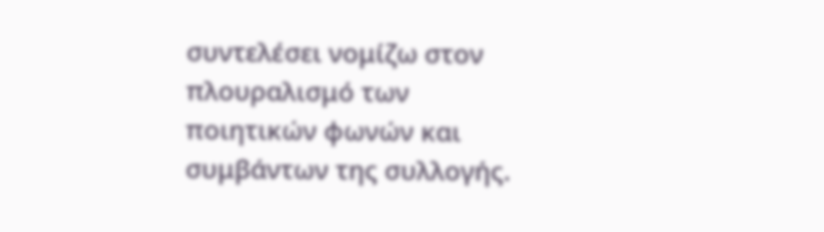συντελέσει νομίζω στον πλουραλισμό των ποιητικών φωνών και συμβάντων της συλλογής.